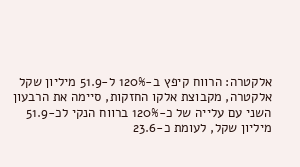אלקטרה: הרווח קיפץ ב-120% ל-51.9 מיליון שקל
אלקטרה, מקבוצת אלקו החזקות, סיימה את הרבעון השני עם עלייה של כ-120% ברווח הנקי לכ-51.9 מיליון שקל, לעומת כ-23.6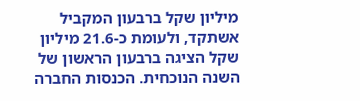מיליון שקל ברבעון המקביל אשתקד, ולעומת כ-21.6 מיליון שקל הציגה ברבעון הראשון של השנה הנוכחית. הכנסות החברה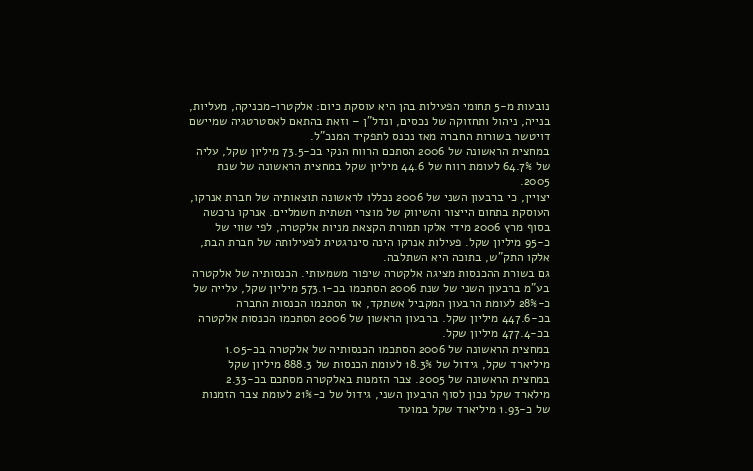נובעות מ-5 תחומי הפעילות בהן היא עוסקת כיום: אלקטרו-מכניקה, מעליות, בנייה, ניהול ותחזוקה של נכסים, ונדל"ן – וזאת בהתאם לאסטרטגיה שמיישם דויטשר בשורות החברה מאז נכנס לתפקיד המנכ"ל.
במחצית הראשונה של 2006 הסתכם הרווח הנקי בכ-73.5 מיליון שקל, עליה של 64.7% לעומת רווח של 44.6 מיליון שקל במחצית הראשונה של שנת 2005.
יצויין, כי ברבעון השני של 2006 נכללו לראשונה תוצאותיה של חברת אנרקו, העוסקת בתחום הייצור והשיווק של מוצרי תשתית חשמליים. אנרקו נרכשה בסוף מרץ 2006 מידי אלקו תמורת הקצאת מניות אלקטרה, לפי שווי של כ-95 מיליון שקל. פעילות אנרקו הינה סינרגטית לפעילותה של חברת הבת, אלקו התק"ש, בתוכה היא השתלבה.
גם בשורת ההכנסות מציגה אלקטרה שיפור משמעותי. הכנסותיה של אלקטרה בע"מ ברבעון השני של שנת 2006 הסתכמו בכ-573.1 מיליון שקל, עלייה של כ-28% לעומת הרבעון המקביל אשתקד, אז הסתכמו הכנסות החברה בכ-447.6 מיליון שקל. ברבעון הראשון של 2006 הסתכמו הכנסות אלקטרה בכ-477.4 מיליון שקל.
במחצית הראשונה של 2006 הסתכמו הכנסותיה של אלקטרה בכ-1.05 מיליארד שקל, גידול של 18.3% לעומת הכנסות של 888.3 מיליון שקל במחצית הראשונה של 2005. צבר הזמנות באלקטרה מסתכם בכ-2.33 מילארד שקל נכון לסוף הרבעון השני, גידול של כ-21% לעומת צבר הזמנות של כ-1.93 מיליארד שקל במועד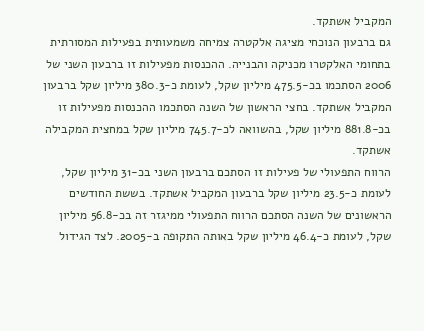המקביל אשתקד.
גם ברבעון הנוכחי מציגה אלקטרה צמיחה משמעותית בפעילות המסורתית בתחומי האלקטרו מכניקה והבנייה. ההכנסות מפעילות זו ברבעון השני של 2006 הסתכמו בכ-475.5 מיליון שקל, לעומת כ-380.3 מיליון שקל ברבעון המקביל אשתקד. בחצי הראשון של השנה הסתכמו ההכנסות מפעילות זו בכ-881.8 מיליון שקל, בהשוואה לכ-745.7 מיליון שקל במחצית המקבילה אשתקד.
הרווח התפעולי של פעילות זו הסתכם ברבעון השני בכ-31 מיליון שקל, לעומת כ-23.5 מיליון שקל ברבעון המקביל אשתקד. בששת החודשים הראשונים של השנה הסתכם הרווח התפעולי ממיגזר זה בכ-56.8 מיליון שקל, לעומת כ-46.4 מיליון שקל באותה התקופה ב-2005. לצד הגידול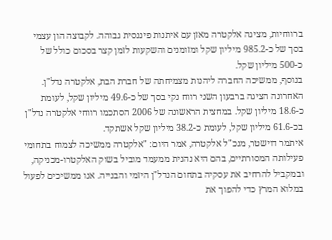ברווחיות, מציגה אלקטרה מאזן עם איתנות פיננסית גבוהה. לקבוצה הון עצמי בסך של כ-985.2 מיליון שקל ומזומנים והשקעות לזמן קצר בסכום כולל של כ-500 מיליון שקל.
בנוסף, ממשיכה החברה ליהנות מצמיחתה של חברת הבת, אלקטרה נדל"ן. האחרונה הציגה ברבעון השני רווח נקי בסך של כ-49.6 מיליון שקל, לעומת כ-18.6 מיליון שקל. במחצית הראשונה של 2006 הסתכמו רווחי אלקטרה נדל"ן בכ-61.6 מיליון שקל, לעומת כ-38.2 מיליון שקל אשתקד.
איתמר דוישטר, מנכ"ל אלקטרה, אמר היום: "אלקטרה ממשיכה לצמוח בתחומי פעילותה המסורתיים, בהם היא נהנית ממעמד מוביל בשוק האלקטרו-מכניקה, ובמקביל להרחיב את עסקיה בתחום הנדל"ן היזמי והבנייה. אנו ממשיכים לפעול במלוא המרץ כדי להפוך את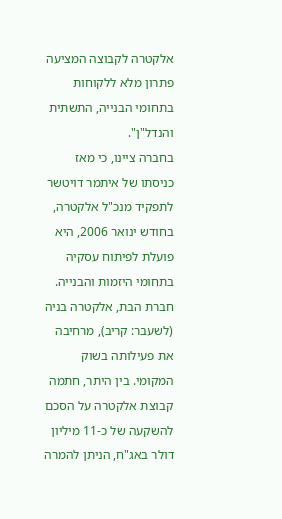אלקטרה לקבוצה המציעה פתרון מלא ללקוחות בתחומי הבנייה, התשתית והנדל"ן".
בחברה ציינו, כי מאז כניסתו של איתמר דויטשר לתפקיד מנכ"ל אלקטרה, בחודש ינואר 2006, היא פועלת לפיתוח עסקיה בתחומי היזמות והבנייה. חברת הבת, אלקטרה בניה (לשעבר: קריב), מרחיבה את פעילותה בשוק המקומי. בין היתר, חתמה קבוצת אלקטרה על הסכם להשקעה של כ-11 מיליון דולר באג"ח, הניתן להמרה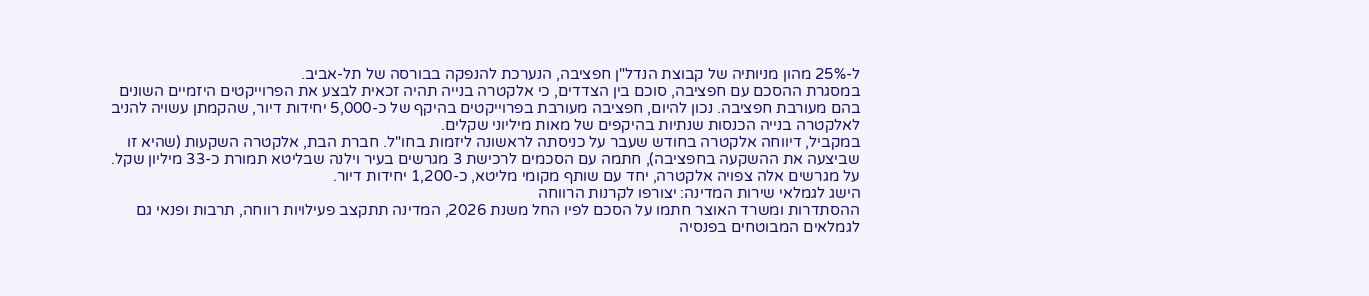ל-25% מהון מניותיה של קבוצת הנדל"ן חפציבה, הנערכת להנפקה בבורסה של תל-אביב.
במסגרת ההסכם עם חפציבה, סוכם בין הצדדים, כי אלקטרה בנייה תהיה זכאית לבצע את הפרוייקטים היזמיים השונים בהם מעורבת חפציבה. נכון להיום, חפציבה מעורבת בפרוייקטים בהיקף של כ-5,000 יחידות דיור, שהקמתן עשויה להניב לאלקטרה בנייה הכנסות שנתיות בהיקפים של מאות מיליוני שקלים.
במקביל, דיווחה אלקטרה בחודש שעבר על כניסתה לראשונה ליזמות בחו"ל. חברת הבת, אלקטרה השקעות (שהיא זו שביצעה את ההשקעה בחפציבה), חתמה עם הסכמים לרכישת 3 מגרשים בעיר וילנה שבליטא תמורת כ-33 מיליון שקל. על מגרשים אלה צפויה אלקטרה, יחד עם שותף מקומי מליטא, כ-1,200 יחידות דיור.
הישג לגמלאי שירות המדינה: יצורפו לקרנות הרווחה
ההסתדרות ומשרד האוצר חתמו על הסכם לפיו החל משנת 2026, המדינה תתקצב פעילויות רווחה, תרבות ופנאי גם לגמלאים המבוטחים בפנסיה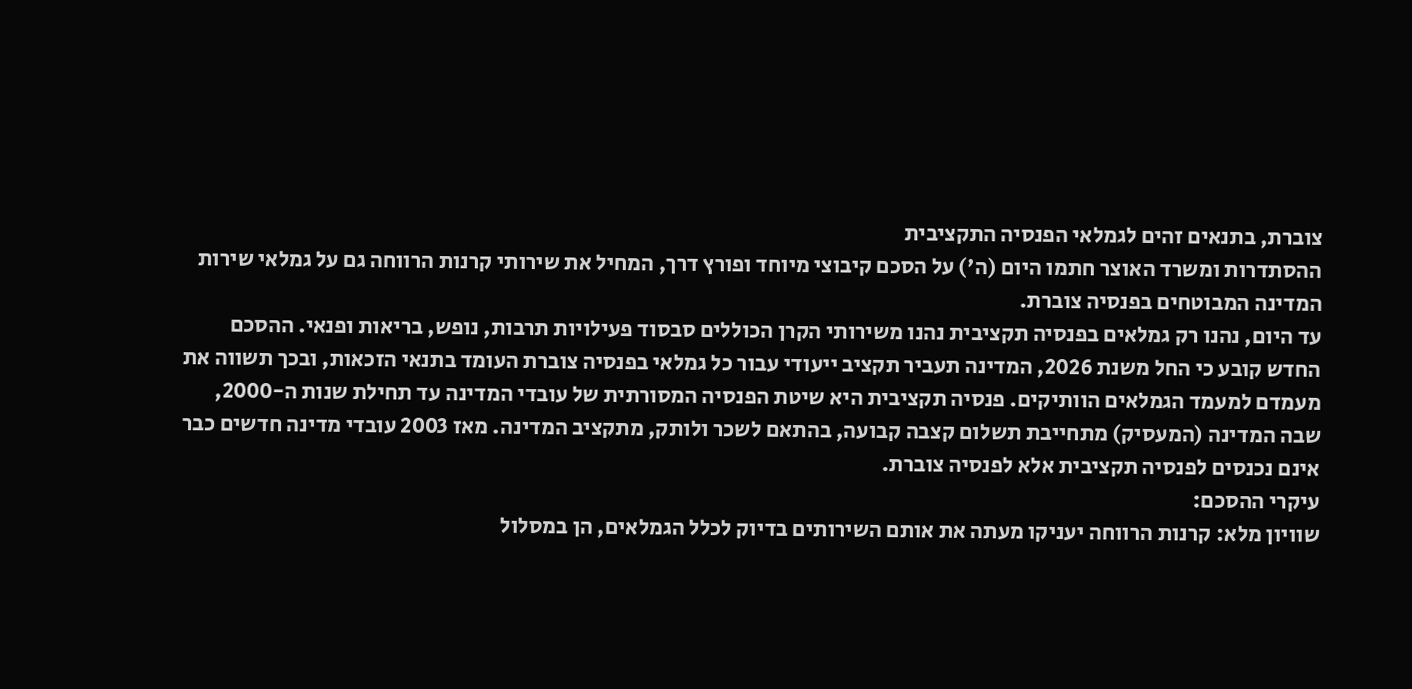צוברת, בתנאים זהים לגמלאי הפנסיה התקציבית
ההסתדרות ומשרד האוצר חתמו היום (ה') על הסכם קיבוצי מיוחד ופורץ דרך, המחיל את שירותי קרנות הרווחה גם על גמלאי שירות המדינה המבוטחים בפנסיה צוברת.
עד היום, נהנו רק גמלאים בפנסיה תקציבית נהנו משירותי הקרן הכוללים סבסוד פעילויות תרבות, נופש, בריאות ופנאי. ההסכם החדש קובע כי החל משנת 2026, המדינה תעביר תקציב ייעודי עבור כל גמלאי בפנסיה צוברת העומד בתנאי הזכאות, ובכך תשווה את מעמדם למעמד הגמלאים הוותיקים. פנסיה תקציבית היא שיטת הפנסיה המסורתית של עובדי המדינה עד תחילת שנות ה-2000, שבה המדינה (המעסיק) מתחייבת תשלום קצבה קבועה, בהתאם לשכר ולותק, מתקציב המדינה. מאז 2003 עובדי מדינה חדשים כבר אינם נכנסים לפנסיה תקציבית אלא לפנסיה צוברת.
עיקרי ההסכם:
שוויון מלא: קרנות הרווחה יעניקו מעתה את אותם השירותים בדיוק לכלל הגמלאים, הן במסלול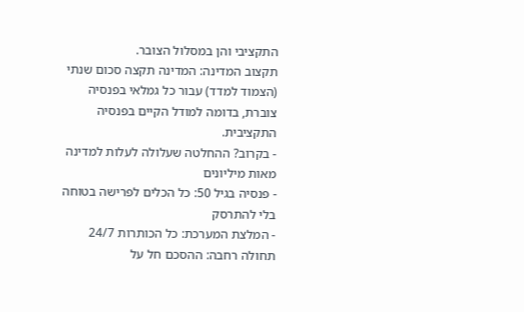התקציבי והן במסלול הצובר.
תקצוב המדינה: המדינה תקצה סכום שנתי (הצמוד למדד) עבור כל גמלאי בפנסיה צוברת, בדומה למודל הקיים בפנסיה התקציבית.
- בקרוב? ההחלטה שעלולה לעלות למדינה מאות מיליונים
- פנסיה בגיל 50: כל הכלים לפרישה בטוחה בלי להתרסק
- המלצת המערכת: כל הכותרות 24/7
תחולה רחבה: ההסכם חל על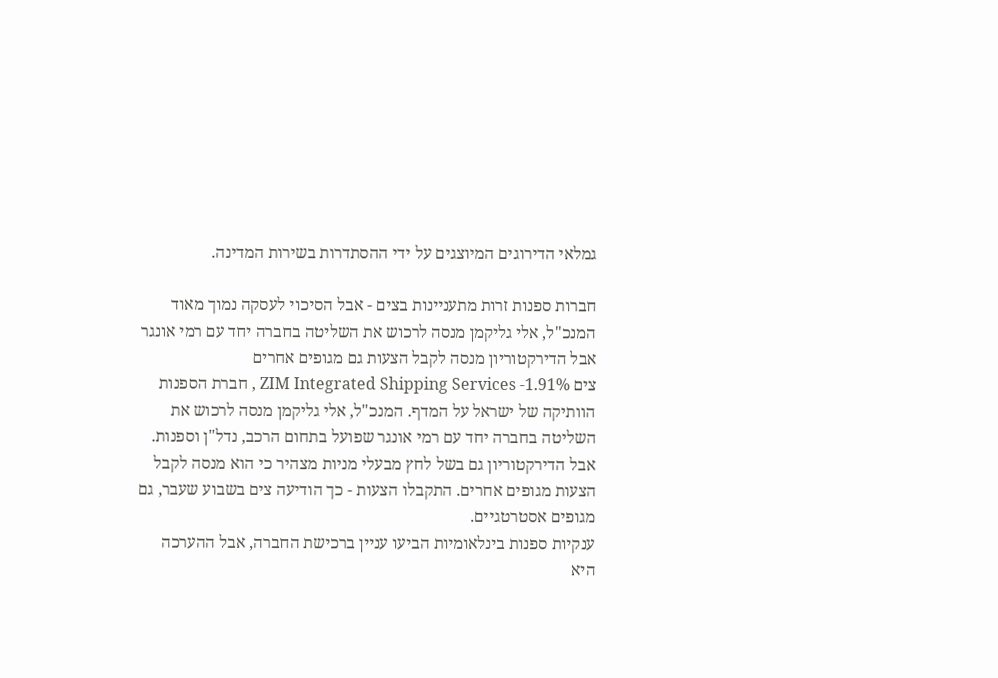גמלאי הדירוגים המיוצגים על ידי ההסתדרות בשירות המדינה.

חברות ספנות זרות מתעניינות בצים - אבל הסיכוי לעסקה נמוך מאוד
המנכ"ל, אלי גליקמן מנסה לרכוש את השליטה בחברה יחד עם רמי אונגר אבל הדירקטוריון מנסה לקבל הצעות גם מגופים אחרים
צים ZIM Integrated Shipping Services -1.91% , חברת הספנות הוותיקה של ישראל על המדף. המנכ"ל, אלי גליקמן מנסה לרכוש את השליטה בחברה יחד עם רמי אונגר שפועל בתחום הרכב, נדל"ן וספנות. אבל הדירקטוריון גם בשל לחץ מבעלי מניות מצהיר כי הוא מנסה לקבל הצעות מגופים אחרים. התקבלו הצעות - כך הודיעה צים בשבוע שעבר, גם מגופים אסטרטגיים.
ענקיות ספנות בינלאומיות הביעו עניין ברכישת החברה, אבל ההערכה היא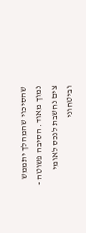שהסיכוי שהמהלך יתממש נמוך מאוד. הסיבה פשוטה - צים נחשבת לנכס לאומי וביטחוני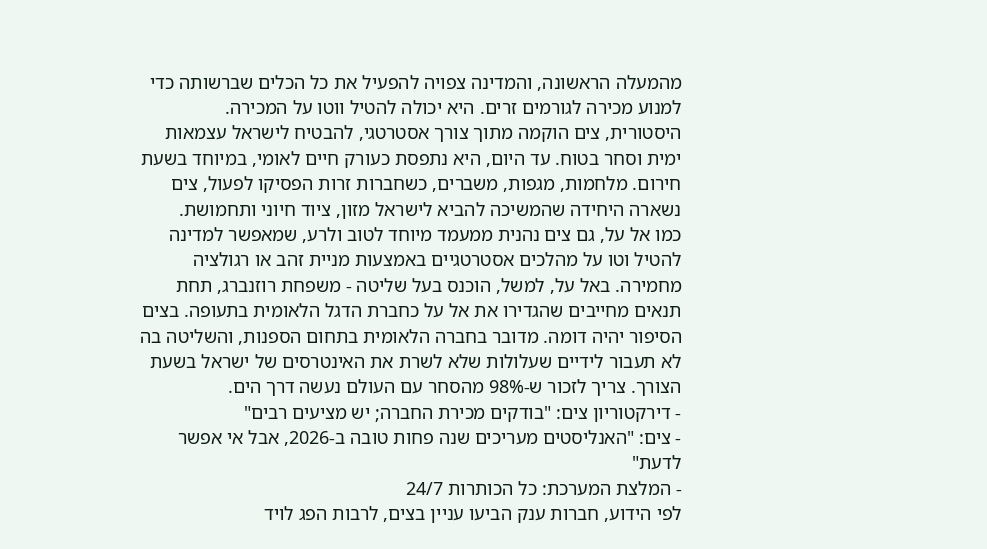מהמעלה הראשונה, והמדינה צפויה להפעיל את כל הכלים שברשותה כדי למנוע מכירה לגורמים זרים. היא יכולה להטיל ווטו על המכירה.
היסטורית, צים הוקמה מתוך צורך אסטרטגי, להבטיח לישראל עצמאות ימית וסחר בטוח. עד היום, היא נתפסת כעורק חיים לאומי, במיוחד בשעת חירום. מלחמות, מגפות, משברים, כשחברות זרות הפסיקו לפעול, צים נשארה היחידה שהמשיכה להביא לישראל מזון, ציוד חיוני ותחמושת.
כמו אל על, גם צים נהנית ממעמד מיוחד לטוב ולרע, שמאפשר למדינה להטיל וטו על מהלכים אסטרטגיים באמצעות מניית זהב או רגולציה מחמירה. באל על, למשל, הוכנס בעל שליטה - משפחת רוזנברג, תחת תנאים מחייבים שהגדירו את אל על כחברת הדגל הלאומית בתעופה. בצים הסיפור יהיה דומה. מדובר בחברה הלאומית בתחום הספנות, והשליטה בה לא תעבור לידיים שעלולות שלא לשרת את האינטרסים של ישראל בשעת הצורך. צריך לזכור ש-98% מהסחר עם העולם נעשה דרך הים.
- דירקטוריון צים: "בודקים מכירת החברה; יש מציעים רבים"
- צים: "האנליסטים מעריכים שנה פחות טובה ב-2026, אבל אי אפשר לדעת"
- המלצת המערכת: כל הכותרות 24/7
לפי הידוע, חברות ענק הביעו עניין בצים, לרבות הפג לויד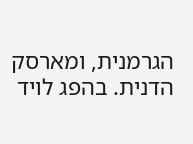הגרמנית, ומארסק הדנית. בהפג לויד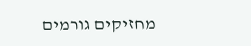מחזיקים גורמים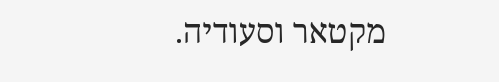מקטאר וסעודיה.